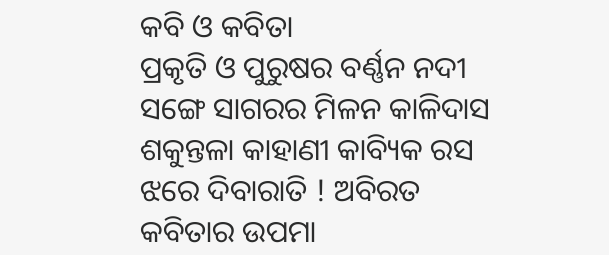କବି ଓ କବିତା
ପ୍ରକୃତି ଓ ପୁରୁଷର ବର୍ଣ୍ଣନ ନଦୀ ସଙ୍ଗେ ସାଗରର ମିଳନ କାଳିଦାସ ଶକୁନ୍ତଳା କାହାଣୀ କାବ୍ୟିକ ରସ ଝରେ ଦିବାରାତି ! ଅବିରତ କବିତାର ଉପମା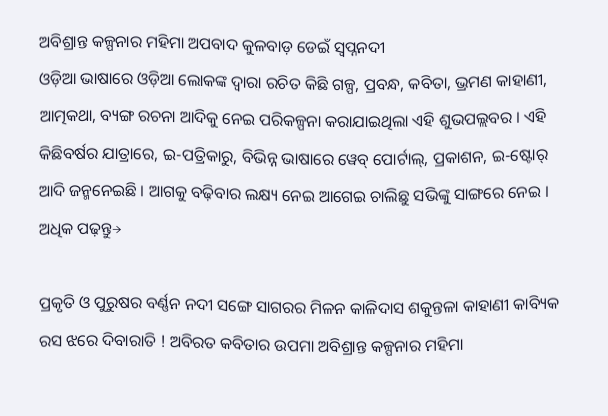ଅବିଶ୍ରାନ୍ତ କଳ୍ପନାର ମହିମା ଅପବାଦ କୁଳବାଡ଼ ଡେଇଁ ସ୍ୱପ୍ନନଦୀ
ଓଡ଼ିଆ ଭାଷାରେ ଓଡ଼ିଆ ଲୋକଙ୍କ ଦ୍ୱାରା ରଚିତ କିଛି ଗଳ୍ପ, ପ୍ରବନ୍ଧ, କବିତା, ଭ୍ରମଣ କାହାଣୀ, ଆତ୍ମକଥା, ବ୍ୟଙ୍ଗ ରଚନା ଆଦିକୁ ନେଇ ପରିକଳ୍ପନା କରାଯାଇଥିଲା ଏହି ଶୁଭପଲ୍ଲବର । ଏହି କିଛିବର୍ଷର ଯାତ୍ରାରେ, ଇ-ପତ୍ରିକାରୁ, ବିଭିନ୍ନ ଭାଷାରେ ୱେବ୍ ପୋର୍ଟାଲ୍, ପ୍ରକାଶନ, ଇ-ଷ୍ଟୋର୍ ଆଦି ଜନ୍ମନେଇଛି । ଆଗକୁ ବଢ଼ିବାର ଲକ୍ଷ୍ୟ ନେଇ ଆଗେଇ ଚାଲିଛୁ ସଭିଙ୍କୁ ସାଙ୍ଗରେ ନେଇ ।
ଅଧିକ ପଢ଼ନ୍ତୁ→

ପ୍ରକୃତି ଓ ପୁରୁଷର ବର୍ଣ୍ଣନ ନଦୀ ସଙ୍ଗେ ସାଗରର ମିଳନ କାଳିଦାସ ଶକୁନ୍ତଳା କାହାଣୀ କାବ୍ୟିକ ରସ ଝରେ ଦିବାରାତି ! ଅବିରତ କବିତାର ଉପମା ଅବିଶ୍ରାନ୍ତ କଳ୍ପନାର ମହିମା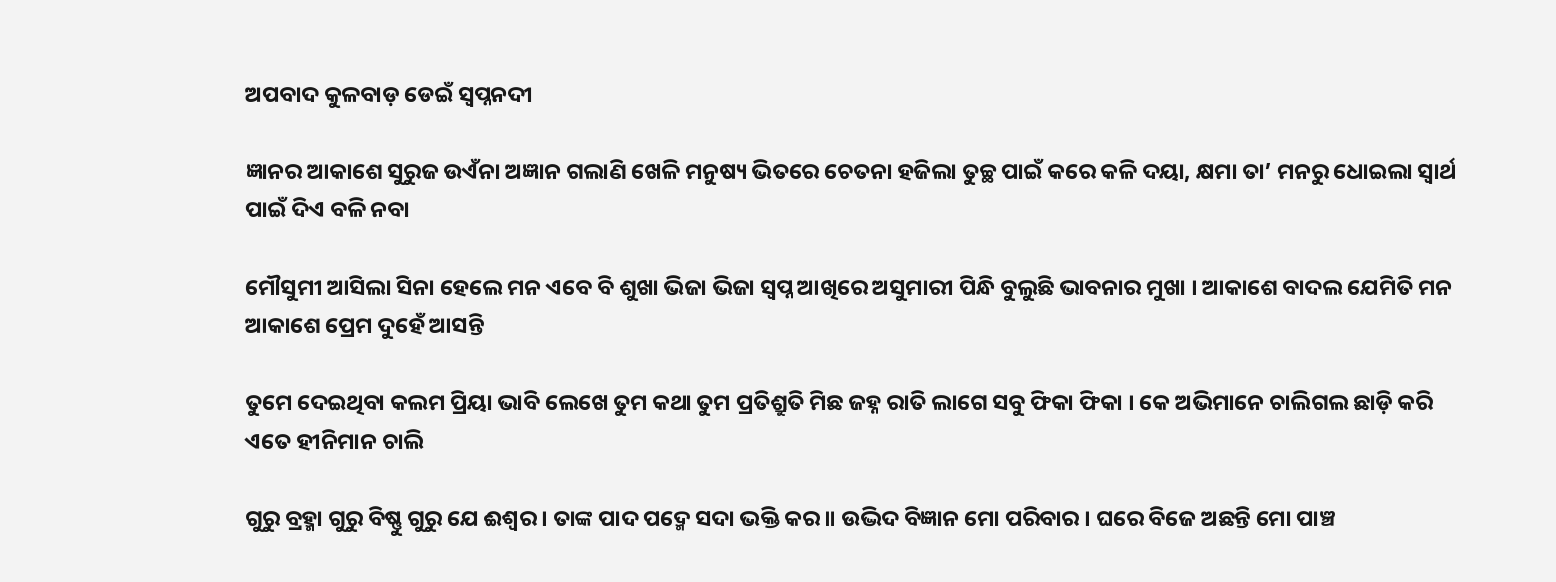ଅପବାଦ କୁଳବାଡ଼ ଡେଇଁ ସ୍ୱପ୍ନନଦୀ

ଜ୍ଞାନର ଆକାଶେ ସୁରୁଜ ଉଏଁନା ଅଜ୍ଞାନ ଗଲାଣି ଖେଳି ମନୁଷ୍ୟ ଭିତରେ ଚେତନା ହଜିଲା ତୁଚ୍ଛ ପାଇଁ କରେ କଳି ଦୟା, କ୍ଷମା ତା’ ମନରୁ ଧୋଇଲା ସ୍ୱାର୍ଥ ପାଇଁ ଦିଏ ବଳି ନବା

ମୌସୁମୀ ଆସିଲା ସିନା ହେଲେ ମନ ଏବେ ବି ଶୁଖା ଭିଜା ଭିଜା ସ୍ୱପ୍ନ ଆଖିରେ ଅସୁମାରୀ ପିନ୍ଧି ବୁଲୁଛି ଭାବନାର ମୁଖା । ଆକାଶେ ବାଦଲ ଯେମିତି ମନ ଆକାଶେ ପ୍ରେମ ଦୁହେଁ ଆସନ୍ତି

ତୁମେ ଦେଇଥିବା କଲମ ପ୍ରିୟା ଭାବି ଲେଖେ ତୁମ କଥା ତୁମ ପ୍ରତିଶ୍ରୁତି ମିଛ ଜହ୍ନ ରାତି ଲାଗେ ସବୁ ଫିକା ଫିକା । କେ ଅଭିମାନେ ଚାଲିଗଲ ଛାଡ଼ି କରି ଏତେ ହୀନିମାନ ଚାଲି

ଗୁରୁ ବ୍ରହ୍ମା ଗୁରୁ ବିଷ୍ଣୁ ଗୁରୁ ଯେ ଈଶ୍ୱର । ତାଙ୍କ ପାଦ ପଦ୍ମେ ସଦା ଭକ୍ତି କର ॥ ଉଦ୍ଭିଦ ବିଜ୍ଞାନ ମୋ ପରିବାର । ଘରେ ବିଜେ ଅଛନ୍ତି ମୋ ପାଞ୍ଚ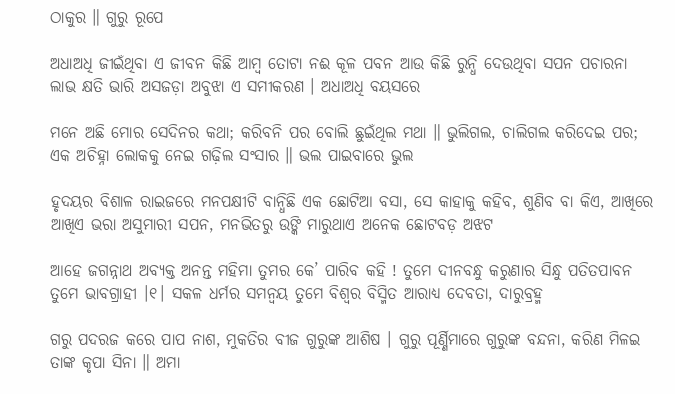ଠାକୁର ॥ ଗୁରୁ ରୂପେ

ଅଧାଅଧି ଜୀଇଁଥିବା ଏ ଜୀବନ କିଛି ଆମ୍ବ ତୋଟା ନଈ କୂଳ ପବନ ଆଉ କିଛି ରୁନ୍ଧି ଦେଉଥିବା ସପନ ପଚାରନା ଲାଭ କ୍ଷତି ଭାରି ଅସଜଡ଼ା ଅବୁଝା ଏ ସମୀକରଣ । ଅଧାଅଧି ବୟସରେ

ମନେ ଅଛି ମୋର ସେଦିନର କଥା; କରିବନି ପର ବୋଲି ଛୁଇଁଥିଲ ମଥା ॥ ଭୁଲିଗଲ, ଚାଲିଗଲ କରିଦେଇ ପର; ଏକ ଅଚିହ୍ନା ଲୋକକୁ ନେଇ ଗଢ଼ିଲ ସଂସାର ॥ ଭଲ ପାଇବାରେ ଭୁଲ

ହୃଦୟର ବିଶାଳ ରାଇଜରେ ମନପକ୍ଷୀଟି ବାନ୍ଧିଛି ଏକ ଛୋଟିଆ ବସା, ସେ କାହାକୁ କହିବ, ଶୁଣିବ ବା କିଏ, ଆଖିରେ ଆଖିଏ ଭରା ଅସୁମାରୀ ସପନ, ମନଭିତରୁ ଉଙ୍କି ମାରୁଥାଏ ଅନେକ ଛୋଟବଡ଼ ଅଝଟ

ଆହେ ଜଗନ୍ନାଥ ଅବ୍ୟକ୍ତ ଅନନ୍ତ ମହିମା ତୁମର କେ’ ପାରିବ କହି ! ତୁମେ ଦୀନବନ୍ଧୁ କରୁଣାର ସିନ୍ଧୁ ପତିତପାବନ ତୁମେ ଭାବଗ୍ରାହୀ ।୧। ସକଳ ଧର୍ମର ସମନ୍ୱୟ ତୁମେ ବିଶ୍ୱର ବିସ୍ମିତ ଆରାଧ୍ୟ ଦେବତା, ଦାରୁବ୍ରହ୍ମ

ଗରୁ ପଦରଜ କରେ ପାପ ନାଶ, ମୁକତିର ବୀଜ ଗୁରୁଙ୍କ ଆଶିଷ । ଗୁରୁ ପୂର୍ଣ୍ଣିମାରେ ଗୁରୁଙ୍କ ବନ୍ଦନା, କରିଣ ମିଳଇ ତାଙ୍କ କୃପା ସିନା ॥ ଅମା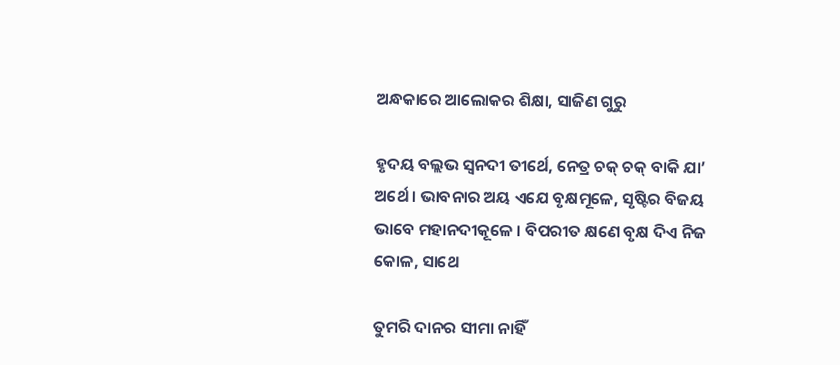ଅନ୍ଧକାରେ ଆଲୋକର ଶିକ୍ଷା, ସାଜିଣ ଗୁରୁ

ହୃଦୟ ବଲ୍ଲଭ ସ୍ୱନଦୀ ତୀର୍ଥେ, ନେତ୍ର ଚକ୍ ଚକ୍ ବାକି ଯା’ ଅର୍ଥେ । ଭାବନାର ଅୟ ଏଯେ ବୃକ୍ଷମୂଳେ, ସୃଷ୍ଟିର ବିଜୟ ଭାବେ ମହାନଦୀକୂଳେ । ବିପରୀତ କ୍ଷଣେ ବୃକ୍ଷ ଦିଏ ନିଜ କୋଳ, ସାଥେ

ତୁମରି ଦାନର ସୀମା ନାହିଁ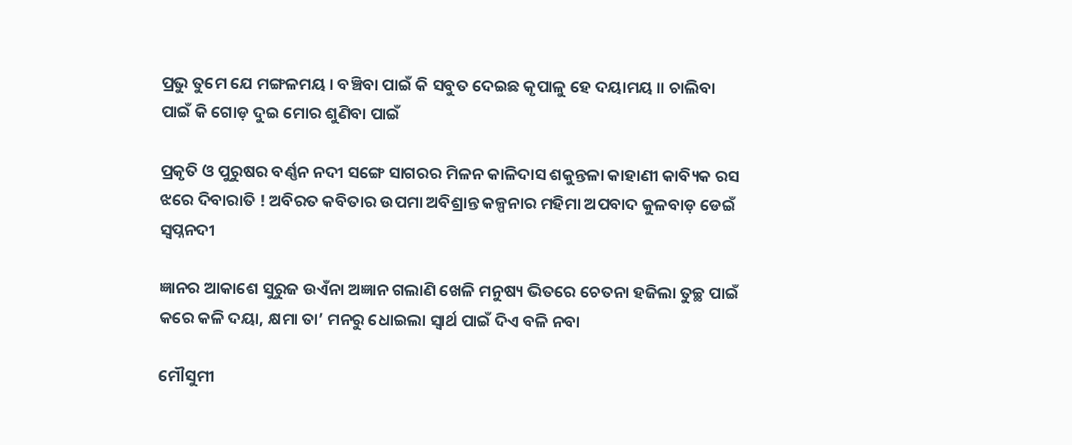ପ୍ରଭୁ ତୁମେ ଯେ ମଙ୍ଗଳମୟ । ବଞ୍ଚିବା ପାଇଁ କି ସବୁତ ଦେଇଛ କୃପାଳୁ ହେ ଦୟାମୟ ॥ ଚାଲିବା ପାଇଁ କି ଗୋଡ଼ ଦୁଇ ମୋର ଶୁଣିବା ପାଇଁ

ପ୍ରକୃତି ଓ ପୁରୁଷର ବର୍ଣ୍ଣନ ନଦୀ ସଙ୍ଗେ ସାଗରର ମିଳନ କାଳିଦାସ ଶକୁନ୍ତଳା କାହାଣୀ କାବ୍ୟିକ ରସ ଝରେ ଦିବାରାତି ! ଅବିରତ କବିତାର ଉପମା ଅବିଶ୍ରାନ୍ତ କଳ୍ପନାର ମହିମା ଅପବାଦ କୁଳବାଡ଼ ଡେଇଁ ସ୍ୱପ୍ନନଦୀ

ଜ୍ଞାନର ଆକାଶେ ସୁରୁଜ ଉଏଁନା ଅଜ୍ଞାନ ଗଲାଣି ଖେଳି ମନୁଷ୍ୟ ଭିତରେ ଚେତନା ହଜିଲା ତୁଚ୍ଛ ପାଇଁ କରେ କଳି ଦୟା, କ୍ଷମା ତା’ ମନରୁ ଧୋଇଲା ସ୍ୱାର୍ଥ ପାଇଁ ଦିଏ ବଳି ନବା

ମୌସୁମୀ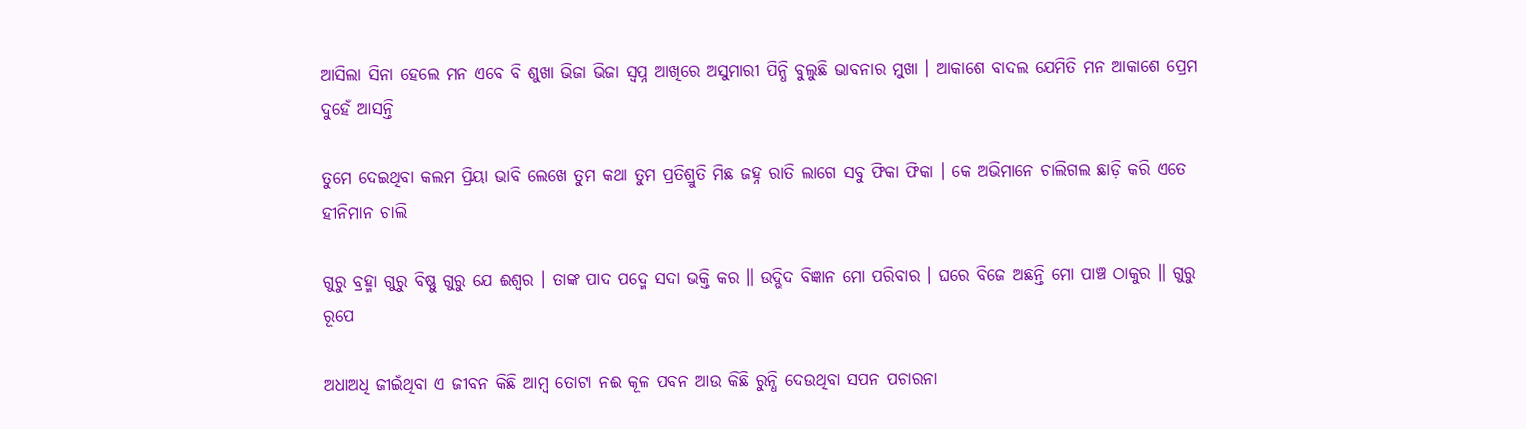ଆସିଲା ସିନା ହେଲେ ମନ ଏବେ ବି ଶୁଖା ଭିଜା ଭିଜା ସ୍ୱପ୍ନ ଆଖିରେ ଅସୁମାରୀ ପିନ୍ଧି ବୁଲୁଛି ଭାବନାର ମୁଖା । ଆକାଶେ ବାଦଲ ଯେମିତି ମନ ଆକାଶେ ପ୍ରେମ ଦୁହେଁ ଆସନ୍ତି

ତୁମେ ଦେଇଥିବା କଲମ ପ୍ରିୟା ଭାବି ଲେଖେ ତୁମ କଥା ତୁମ ପ୍ରତିଶ୍ରୁତି ମିଛ ଜହ୍ନ ରାତି ଲାଗେ ସବୁ ଫିକା ଫିକା । କେ ଅଭିମାନେ ଚାଲିଗଲ ଛାଡ଼ି କରି ଏତେ ହୀନିମାନ ଚାଲି

ଗୁରୁ ବ୍ରହ୍ମା ଗୁରୁ ବିଷ୍ଣୁ ଗୁରୁ ଯେ ଈଶ୍ୱର । ତାଙ୍କ ପାଦ ପଦ୍ମେ ସଦା ଭକ୍ତି କର ॥ ଉଦ୍ଭିଦ ବିଜ୍ଞାନ ମୋ ପରିବାର । ଘରେ ବିଜେ ଅଛନ୍ତି ମୋ ପାଞ୍ଚ ଠାକୁର ॥ ଗୁରୁ ରୂପେ

ଅଧାଅଧି ଜୀଇଁଥିବା ଏ ଜୀବନ କିଛି ଆମ୍ବ ତୋଟା ନଈ କୂଳ ପବନ ଆଉ କିଛି ରୁନ୍ଧି ଦେଉଥିବା ସପନ ପଚାରନା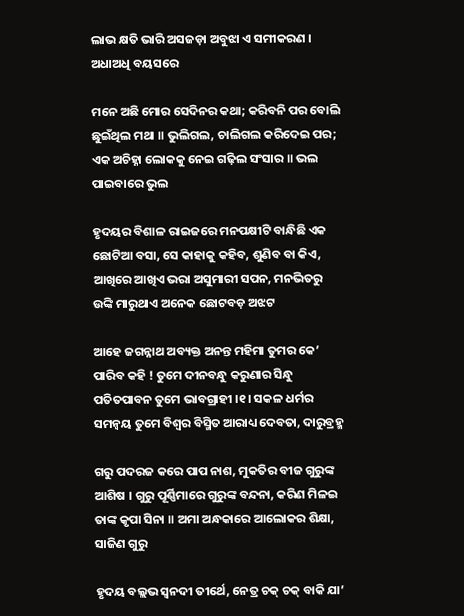ଲାଭ କ୍ଷତି ଭାରି ଅସଜଡ଼ା ଅବୁଝା ଏ ସମୀକରଣ । ଅଧାଅଧି ବୟସରେ

ମନେ ଅଛି ମୋର ସେଦିନର କଥା; କରିବନି ପର ବୋଲି ଛୁଇଁଥିଲ ମଥା ॥ ଭୁଲିଗଲ, ଚାଲିଗଲ କରିଦେଇ ପର; ଏକ ଅଚିହ୍ନା ଲୋକକୁ ନେଇ ଗଢ଼ିଲ ସଂସାର ॥ ଭଲ ପାଇବାରେ ଭୁଲ

ହୃଦୟର ବିଶାଳ ରାଇଜରେ ମନପକ୍ଷୀଟି ବାନ୍ଧିଛି ଏକ ଛୋଟିଆ ବସା, ସେ କାହାକୁ କହିବ, ଶୁଣିବ ବା କିଏ, ଆଖିରେ ଆଖିଏ ଭରା ଅସୁମାରୀ ସପନ, ମନଭିତରୁ ଉଙ୍କି ମାରୁଥାଏ ଅନେକ ଛୋଟବଡ଼ ଅଝଟ

ଆହେ ଜଗନ୍ନାଥ ଅବ୍ୟକ୍ତ ଅନନ୍ତ ମହିମା ତୁମର କେ’ ପାରିବ କହି ! ତୁମେ ଦୀନବନ୍ଧୁ କରୁଣାର ସିନ୍ଧୁ ପତିତପାବନ ତୁମେ ଭାବଗ୍ରାହୀ ।୧। ସକଳ ଧର୍ମର ସମନ୍ୱୟ ତୁମେ ବିଶ୍ୱର ବିସ୍ମିତ ଆରାଧ୍ୟ ଦେବତା, ଦାରୁବ୍ରହ୍ମ

ଗରୁ ପଦରଜ କରେ ପାପ ନାଶ, ମୁକତିର ବୀଜ ଗୁରୁଙ୍କ ଆଶିଷ । ଗୁରୁ ପୂର୍ଣ୍ଣିମାରେ ଗୁରୁଙ୍କ ବନ୍ଦନା, କରିଣ ମିଳଇ ତାଙ୍କ କୃପା ସିନା ॥ ଅମା ଅନ୍ଧକାରେ ଆଲୋକର ଶିକ୍ଷା, ସାଜିଣ ଗୁରୁ

ହୃଦୟ ବଲ୍ଲଭ ସ୍ୱନଦୀ ତୀର୍ଥେ, ନେତ୍ର ଚକ୍ ଚକ୍ ବାକି ଯା’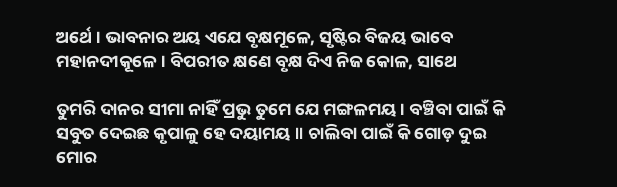ଅର୍ଥେ । ଭାବନାର ଅୟ ଏଯେ ବୃକ୍ଷମୂଳେ, ସୃଷ୍ଟିର ବିଜୟ ଭାବେ ମହାନଦୀକୂଳେ । ବିପରୀତ କ୍ଷଣେ ବୃକ୍ଷ ଦିଏ ନିଜ କୋଳ, ସାଥେ

ତୁମରି ଦାନର ସୀମା ନାହିଁ ପ୍ରଭୁ ତୁମେ ଯେ ମଙ୍ଗଳମୟ । ବଞ୍ଚିବା ପାଇଁ କି ସବୁତ ଦେଇଛ କୃପାଳୁ ହେ ଦୟାମୟ ॥ ଚାଲିବା ପାଇଁ କି ଗୋଡ଼ ଦୁଇ ମୋର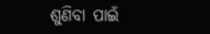ଶୁଣିବା ପାଇଁ